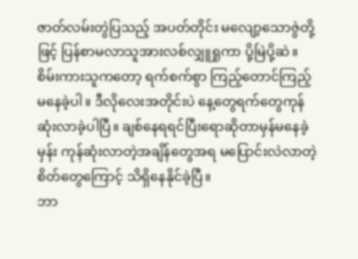ဇာတ်လမ်းတွဲပြသည့် အပတ်တိုင်း မလျော့သောဇွဲတို့ဖြင့် ပြန်စာမလာသူအားလစ်လျှူရှုကာ ပို့မြဲပို့ဆဲ။ စိမ်းကားသူကတော့ ရက်စက်စွာ ကြည့်တောင်ကြည့်မနေခဲ့ပါ။ ဒီလိုလေးအတိုင်းပဲ နေ့တွေရက်တွေကုန်ဆုံးလာခဲ့ပါပြီ။ ချစ်နေရရင်ပြီးရောဆိုတာမှန်မနေခဲ့မှန်း ကုန်ဆုံးလာတဲ့အချိန်တွေအရ မပြောင်းလဲလာတဲ့စိတ်တွေကြောင့် သိရှိနေနိုင်ခဲ့ပြီ။
ဘာ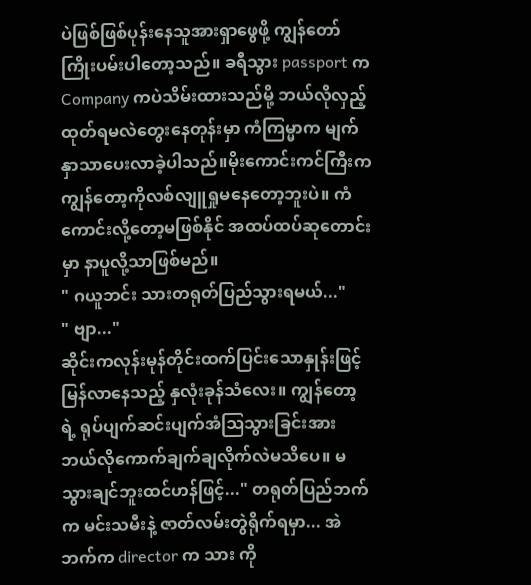ပဲဖြစ်ဖြစ်ပုန်းနေသူအားရှာဖွေဖို့ ကျွန်တော်ကြိုးပမ်းပါတော့သည်။ ခရီသွား passport က Company ကပဲသိမ်းထားသည်မို့ ဘယ်လိုလှည့်ထုတ်ရမလဲတွေးနေတုန်းမှာ ကံကြမ္မာက မျက်နှာသာပေးလာခဲ့ပါသည်။မိုးကောင်းကင်ကြီးက ကျွန်တော့ကိုလစ်လျူရှုမနေတော့ဘူးပဲ။ ကံကောင်းလို့တော့မဖြစ်နိုင် အထပ်ထပ်ဆုတောင်းမှာ နာပူလို့သာဖြစ်မည်။
" ဂယူဘင်း သားတရုတ်ပြည်သွားရမယ်..."
" ဗျာ..."
ဆိုင်းကလုန်းမုန်တိုင်းထက်ပြင်းသောနှုန်းဖြင့် မြန်လာနေသည့် နှလုံးခုန်သံလေး။ ကျွန်တော့ရဲ့ ရုပ်ပျက်ဆင်းပျက်အံဩသွားခြင်းအား ဘယ်လိုကောက်ချက်ချလိုက်လဲမသိပေ။ မသွားချင်ဘူးထင်ဟန်ဖြင့်..." တရုတ်ပြည်ဘက်က မင်းသမီးနဲ့ ဇာတ်လမ်းတွဲရိုက်ရမှာ... အဲဘက်က director က သား ကို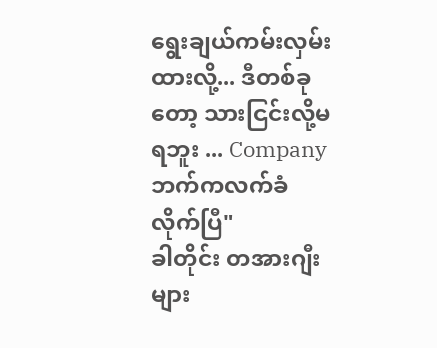ရွေးချယ်ကမ်းလှမ်းထားလို့... ဒီတစ်ခုတော့ သားငြင်းလို့မရဘူး ... Company ဘက်ကလက်ခံလိုက်ပြီ"
ခါတိုင်း တအားဂျီးများ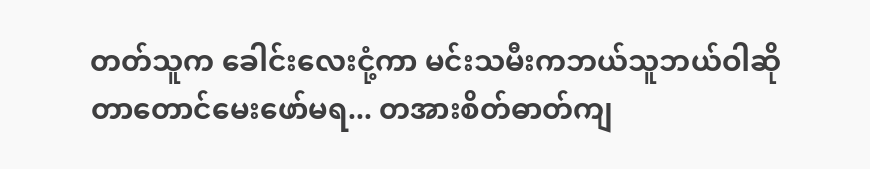တတ်သူက ခေါင်းလေးငုံ့ကာ မင်းသမီးကဘယ်သူဘယ်ဝါဆိုတာတောင်မေးဖော်မရ... တအားစိတ်ဓာတ်ကျ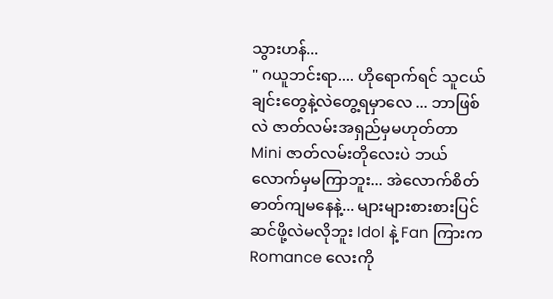သွားဟန်...
" ဂယူဘင်းရာ.... ဟိုရောက်ရင် သူငယ်ချင်းတွေနဲ့လဲတွေ့ရမှာလေ ... ဘာဖြစ်လဲ ဇာတ်လမ်းအရှည်မှမဟုတ်တာ Mini ဇာတ်လမ်းတိုလေးပဲ ဘယ်လောက်မှမကြာဘူး... အဲလောက်စိတ်ဓာတ်ကျမနေနဲ့... များများစားစားပြင်ဆင်ဖို့လဲမလိုဘူး Idol နဲ့ Fan ကြားက Romance လေးကို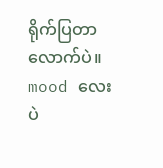ရိုက်ပြတာလောက်ပဲ။ mood လေးပဲ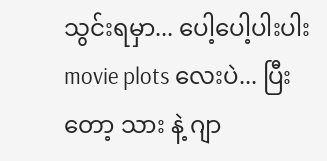သွင်းရမှာ... ပေါ့ပေါ့ပါးပါး movie plots လေးပဲ... ပြီးတော့ သား နဲ့ ဂျာ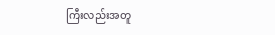ကြီးလည်းအတူ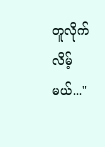တူလိုက်လိမ့်မယ်..."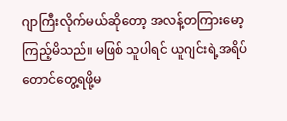ဂျာကြီးလိုက်မယ်ဆိုတော့ အလန့်တကြားမော့ကြည့်မိသည်။ မဖြစ် သူပါရင် ယူဂျင်းရဲ့အရိပ်တောင်တွေ့ရဖို့မ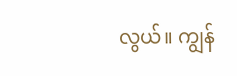လွယ်။ ကျွန်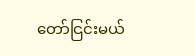တော်ငြင်းမယ်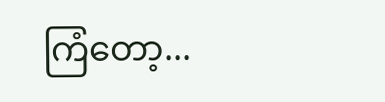ကြံတော့...